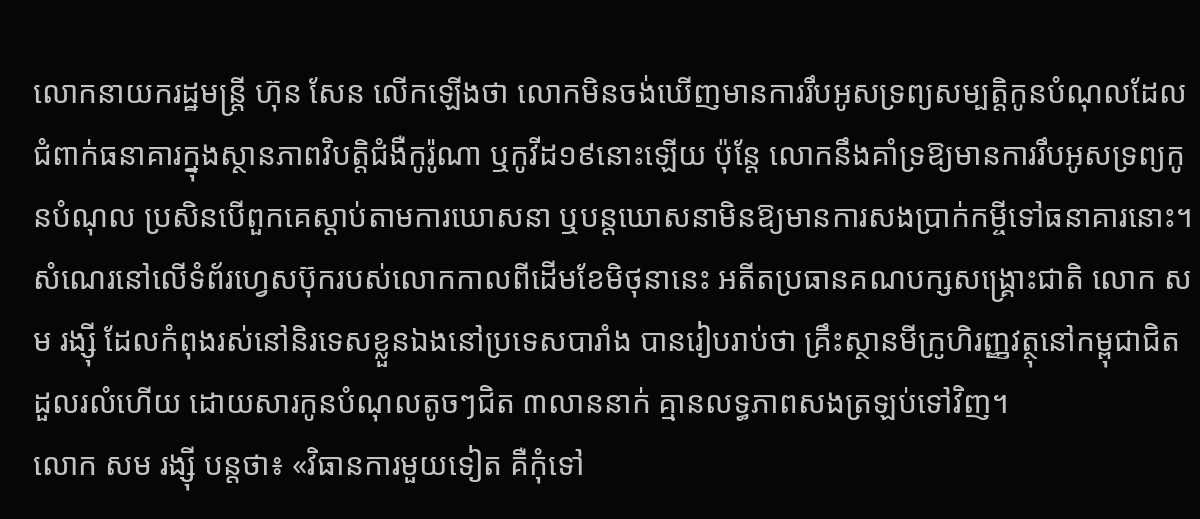លោកនាយករដ្ឋមន្ត្រី ហ៊ុន សែន លើកឡើងថា លោកមិនចង់ឃើញមានការរឹបអូសទ្រព្យសម្បត្តិកូនបំណុលដែលជំពាក់ធនាគារក្នុងស្ថានភាពវិបត្តិជំងឺកូរ៉ូណា ឬកូវីដ១៩នោះឡើយ ប៉ុន្តែ លោកនឹងគាំទ្រឱ្យមានការរឹបអូសទ្រព្យកូនបំណុល ប្រសិនបើពួកគេស្តាប់តាមការឃោសនា ឬបន្តឃោសនាមិនឱ្យមានការសងប្រាក់កម្ចីទៅធនាគារនោះ។
សំណេរនៅលើទំព័រហ្វេសប៊ុករបស់លោកកាលពីដើមខែមិថុនានេះ អតីតប្រធានគណបក្សសង្រ្គោះជាតិ លោក សម រង្ស៊ី ដែលកំពុងរស់នៅនិរទេសខ្លួនឯងនៅប្រទេសបារាំង បានរៀបរាប់ថា គ្រឹះស្ថានមីក្រូហិរញ្ញវត្ថុនៅកម្ពុជាជិតដួលរលំហើយ ដោយសារកូនបំណុលតូចៗជិត ៣លាននាក់ គ្មានលទ្ធភាពសងត្រឡប់ទៅវិញ។
លោក សម រង្ស៊ី បន្តថា៖ «វិធានការមួយទៀត គឺកុំទៅ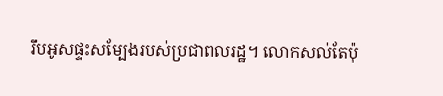រឹបអូសផ្ទះសម្បែងរបស់ប្រជាពលរដ្ឋ។ លោកសល់តែប៉ុ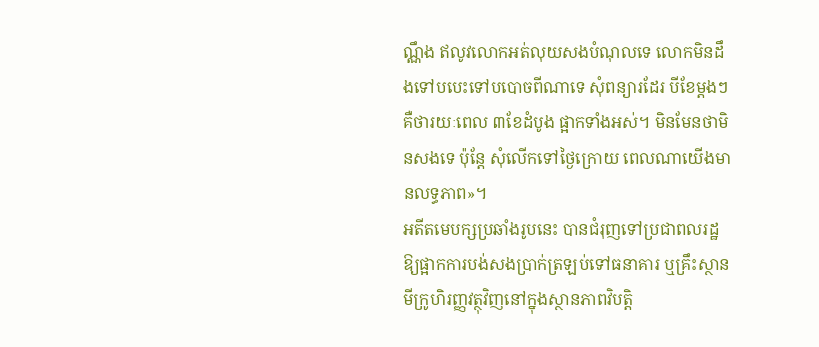ណ្ណឹង ឥលូវលោកអត់លុយសងបំណុលទេ លោកមិនដឹងទៅបបេះទៅបបោចពីណាទេ សុំពន្យារដែរ បីខែម្តងៗ គឺថារយៈពេល ៣ខែដំបូង ផ្អាកទាំងអស់។ មិនមែនថាមិនសងទេ ប៉ុន្តែ សុំលើកទៅថ្ងៃក្រោយ ពេលណាយើងមានលទ្ធភាព»។
អតីតមេបក្សប្រឆាំងរូបនេះ បានជំរុញទៅប្រជាពលរដ្ឋ ឱ្យផ្អាកការបង់សងប្រាក់ត្រឡប់ទៅធនាគារ ឬគ្រឹះស្ថានមីក្រូហិរញ្ញវត្ថុវិញនៅក្នុងស្ថានភាពវិបត្តិ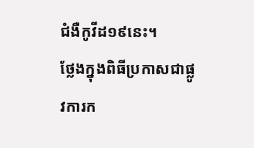ជំងឺកូវីដ១៩នេះ។
ថ្លែងក្នុងពិធីប្រកាសជាផ្លូវការក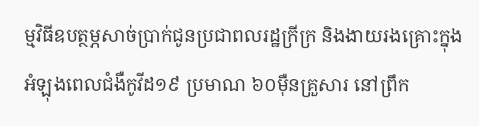ម្មវិធីឧបត្ថម្ភសាច់ប្រាក់ជូនប្រជាពលរដ្ឋក្រីក្រ និងងាយរងគ្រោះក្នុងអំឡុងពេលជំងឺកូវីដ១៩ ប្រមាណ ៦០ម៉ឺនគ្រួសារ នៅព្រឹក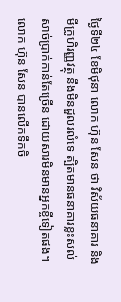ថ្ងៃទី២៤ ខែមិថុនា លោក ហ៊ុន សែន ថា វិស័យធនាគារ និងមីក្រូហិរញ្ញវត្ថុ នឹងមិនដួលរលំទេ ត្បិតមានធនាគារខ្លះសល់សាច់ប្រាក់កាន់តែច្រើន ដោយសារមិនមានអ្នកខ្ចីទៀតផង។
លោក ហ៊ុន សែន បានលើកទឹកចិ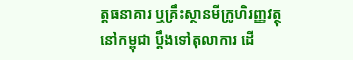ត្តធនាគារ ឬគ្រឹះស្ថានមីក្រូហិរញ្ញវត្ថុនៅកម្ពុជា ប្តឹងទៅតុលាការ ដើ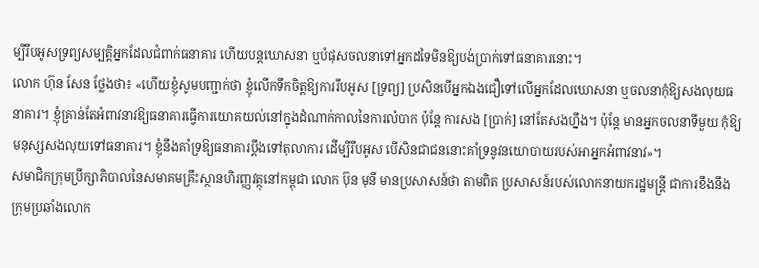ម្បីរឹបអូសទ្រព្យសម្បត្តិអ្នកដែលជំពាក់ធនាគារ ហើយបន្តឃោសនា ឬបំផុសចលនាទៅអ្នកដទៃមិនឱ្យបង់ប្រាក់ទៅធនាគារនោះ។
លោក ហ៊ុន សែន ថ្លែងថា៖ «ហើយខ្ញុំសូមបញ្ជាក់ថា ខ្ញុំលើកទឹកចិត្តឱ្យការរឹបអូស [ទ្រព្យ] ប្រសិនបើអ្នកឯងជឿទៅលើអ្នកដែលឃោសនា ឬចលនាកុំឱ្យសងលុយធនាគារ។ ខ្ញុំគ្រាន់តែអំពាវនាវឱ្យធនាគារធ្វើការយោគយល់នៅក្នុងដំណាក់កាលនៃការលំបាក ប៉ុន្តែ ការសង [ប្រាក់] នៅតែសងហ្នឹង។ ប៉ុន្តែ មានអ្នកចលនាទីមួយ កុំឱ្យមនុស្សសងលុយទៅធនាគារ។ ខ្ញុំនឹងគាំទ្រឱ្យធនាគារប្តឹងទៅតុលាការ ដើម្បីរឹបអូស បើសិនជាជននោះគាំទ្រនូវនយោបាយរបស់អាអ្នកអំពាវនាវ»។
សមាជិកក្រុមប្រឹក្សាភិបាលនៃសមាគមគ្រឹះស្ថានហិរញ្ញវត្ថុនៅកម្ពុជា លោក ប៊ុន មុនី មានប្រសាសន៍ថា តាមពិត ប្រសាសន៍របស់លោកនាយករដ្ឋមន្ត្រី ជាការខឹងនឹងក្រុមប្រឆាំងលោក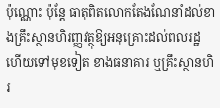ប៉ុណ្ណោះ ប៉ុន្តែ ធាតុពិតលោកតែងណែនាំដល់ខាងគ្រឹះស្ថានហិរញ្ញវត្ថុឱ្យអនុគ្រោះដល់ពលរដ្ឋ ហើយទៅមុខទៀត ខាងធនាគារ ឬគ្រឹះស្ថានហិរ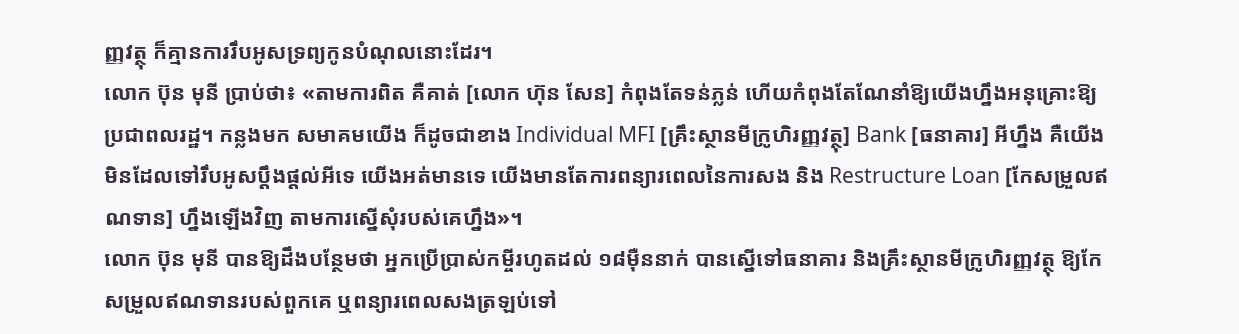ញ្ញវត្ថុ ក៏គ្មានការរឹបអូសទ្រព្យកូនបំណុលនោះដែរ។
លោក ប៊ុន មុនី ប្រាប់ថា៖ «តាមការពិត គឺគាត់ [លោក ហ៊ុន សែន] កំពុងតែទន់ភ្លន់ ហើយកំពុងតែណែនាំឱ្យយើងហ្នឹងអនុគ្រោះឱ្យប្រជាពលរដ្ឋ។ កន្លងមក សមាគមយើង ក៏ដូចជាខាង Individual MFI [គ្រឹះស្ថានមីក្រូហិរញ្ញវត្ថុ] Bank [ធនាគារ] អីហ្នឹង គឺយើងមិនដែលទៅរឹបអូសប្តឹងផ្តល់អីទេ យើងអត់មានទេ យើងមានតែការពន្យារពេលនៃការសង និង Restructure Loan [កែសម្រួលឥណទាន] ហ្នឹងឡើងវិញ តាមការស្នើសុំរបស់គេហ្នឹង»។
លោក ប៊ុន មុនី បានឱ្យដឹងបន្ថែមថា អ្នកប្រើប្រាស់កម្ចីរហូតដល់ ១៨ម៉ឺននាក់ បានស្នើទៅធនាគារ និងគ្រឹះស្ថានមីក្រូហិរញ្ញវត្ថុ ឱ្យកែសម្រួលឥណទានរបស់ពួកគេ ឬពន្យារពេលសងត្រឡប់ទៅ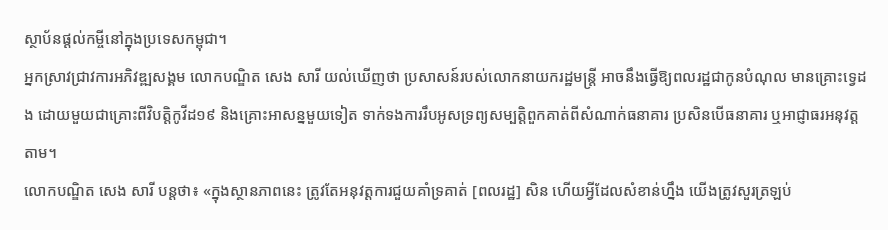ស្ថាប័នផ្ដល់កម្ចីនៅក្នុងប្រទេសកម្ពុជា។
អ្នកស្រាវជ្រាវការអភិវឌ្ឍសង្គម លោកបណ្ឌិត សេង សារី យល់ឃើញថា ប្រសាសន៍របស់លោកនាយករដ្ឋមន្ត្រី អាចនឹងធ្វើឱ្យពលរដ្ឋជាកូនបំណុល មានគ្រោះទ្វេដង ដោយមួយជាគ្រោះពីវិបត្តិកូវីដ១៩ និងគ្រោះអាសន្នមួយទៀត ទាក់ទងការរឹបអូសទ្រព្យសម្បត្តិពួកគាត់ពីសំណាក់ធនាគារ ប្រសិនបើធនាគារ ឬអាជ្ញាធរអនុវត្តតាម។
លោកបណ្ឌិត សេង សារី បន្តថា៖ «ក្នុងស្ថានភាពនេះ ត្រូវតែអនុវត្តការជួយគាំទ្រគាត់ [ពលរដ្ឋ] សិន ហើយអ្វីដែលសំខាន់ហ្នឹង យើងត្រូវសួរត្រឡប់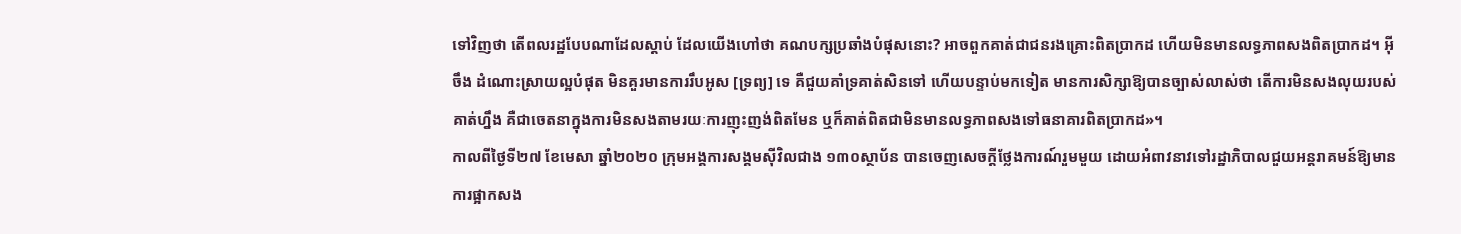ទៅវិញថា តើពលរដ្ឋបែបណាដែលស្តាប់ ដែលយើងហៅថា គណបក្សប្រឆាំងបំផុសនោះ? អាចពួកគាត់ជាជនរងគ្រោះពិតប្រាកដ ហើយមិនមានលទ្ធភាពសងពិតប្រាកដ។ អ៊ីចឹង ដំណោះស្រាយល្អបំផុត មិនគួរមានការរឹបអូស [ទ្រព្យ] ទេ គឺជួយគាំទ្រគាត់សិនទៅ ហើយបន្ទាប់មកទៀត មានការសិក្សាឱ្យបានច្បាស់លាស់ថា តើការមិនសងលុយរបស់គាត់ហ្នឹង គឺជាចេតនាក្នុងការមិនសងតាមរយៈការញុះញង់ពិតមែន ឬក៏គាត់ពិតជាមិនមានលទ្ធភាពសងទៅធនាគារពិតប្រាកដ»។
កាលពីថ្ងៃទី២៧ ខែមេសា ឆ្នាំ២០២០ ក្រុមអង្គការសង្គមស៊ីវិលជាង ១៣០ស្ថាប័ន បានចេញសេចក្តីថ្លែងការណ៍រួមមួយ ដោយអំពាវនាវទៅរដ្ឋាភិបាលជួយអន្តរាគមន៍ឱ្យមានការផ្អាកសង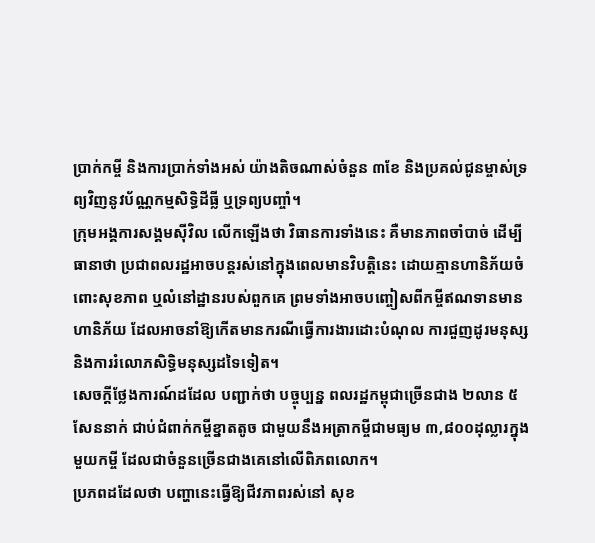ប្រាក់កម្ចី និងការប្រាក់ទាំងអស់ យ៉ាងតិចណាស់ចំនួន ៣ខែ និងប្រគល់ជូនម្ចាស់ទ្រព្យវិញនូវប័ណ្ណកម្មសិទ្ធិដីធ្លី ឬទ្រព្យបញ្ចាំ។
ក្រុមអង្គការសង្គមស៊ីវិល លើកឡើងថា វិធានការទាំងនេះ គឺមានភាពចាំបាច់ ដើម្បីធានាថា ប្រជាពលរដ្ឋអាចបន្តរស់នៅក្នុងពេលមានវិបត្តិនេះ ដោយគ្មានហានិភ័យចំពោះសុខភាព ឬលំនៅដ្ឋានរបស់ពួកគេ ព្រមទាំងអាចបញ្ចៀសពីកម្ចីឥណទានមានហានិភ័យ ដែលអាចនាំឱ្យកើតមានករណីធ្វើការងារដោះបំណុល ការជួញដូរមនុស្ស និងការរំលោភសិទ្ធិមនុស្សដទៃទៀត។
សេចក្តីថ្លែងការណ៍ដដែល បញ្ជាក់ថា បច្ចុប្បន្ន ពលរដ្ឋកម្ពុជាច្រើនជាង ២លាន ៥សែននាក់ ជាប់ជំពាក់កម្ចីខ្នាតតូច ជាមួយនឹងអត្រាកម្ចីជាមធ្យម ៣,៨០០ដុល្លារក្នុងមួយកម្ចី ដែលជាចំនួនច្រើនជាងគេនៅលើពិភពលោក។
ប្រភពដដែលថា បញ្ហានេះធ្វើឱ្យជីវភាពរស់នៅ សុខ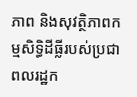ភាព និងសុវត្ថិភាពកម្មសិទ្ធិដីធ្លីរបស់ប្រជាពលរដ្ឋក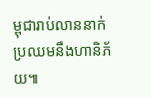ម្ពុជារាប់លាននាក់ ប្រឈមនឹងហានិភ័យ៕